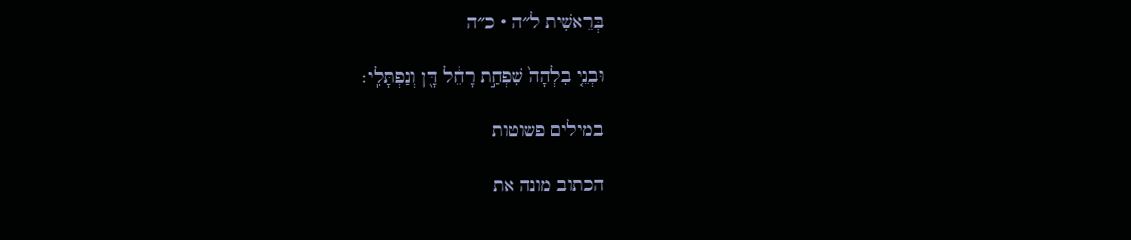בְּרֵאשִׁית ל״ה · כ״ה

וּבְנֵ֤י בִלְהָה֙ שִׁפְחַ֣ת רָחֵ֔ל דָּ֖ן וְנַפְתָּלִֽי׃

במילים פשוטות

הכתוב מונה את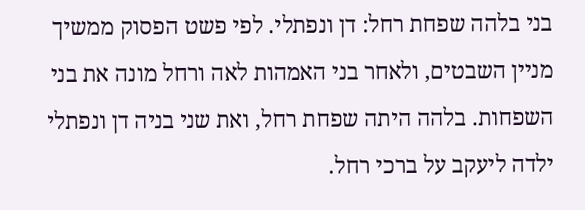בני בלהה שפחת רחל: דן ונפתלי. לפי פשט הפסוק ממשיך מניין השבטים, ולאחר בני האמהות לאה ורחל מונה את בני השפחות. בלהה היתה שפחת רחל, ואת שני בניה דן ונפתלי ילדה ליעקב על ברכי רחל.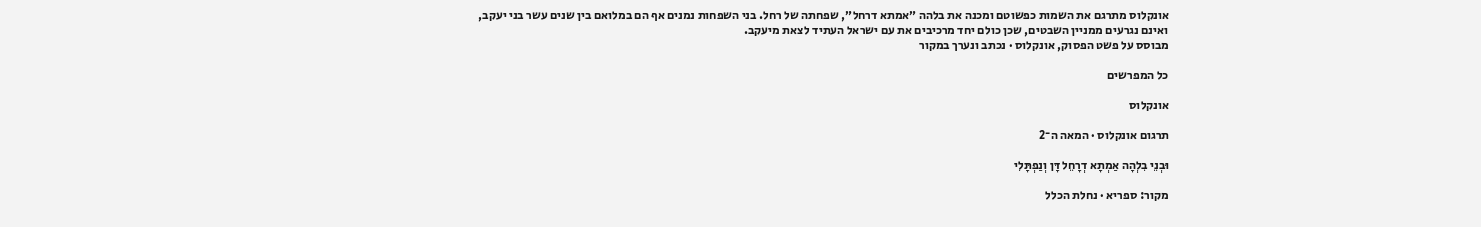אונקלוס מתרגם את השמות כפשוטם ומכנה את בלהה ״אמתא דרחל״, שפחתה של רחל. בני השפחות נמנים אף הם במלואם בין שנים עשר בני יעקב, ואינם נגרעים ממניין השבטים, שכן כולם יחד מרכיבים את עם ישראל העתיד לצאת מיעקב.
מבוסס על פשט הפסוק, אונקלוס · נכתב ונערך במקור

כל המפרשים

אונקלוס

תרגום אונקלוס · המאה ה־2

וּבְנֵי בִלְהָה אַמְתָא דְרָחֵל דָּן וְנַפְתָּלִי

מקור: ספריא · נחלת הכלל